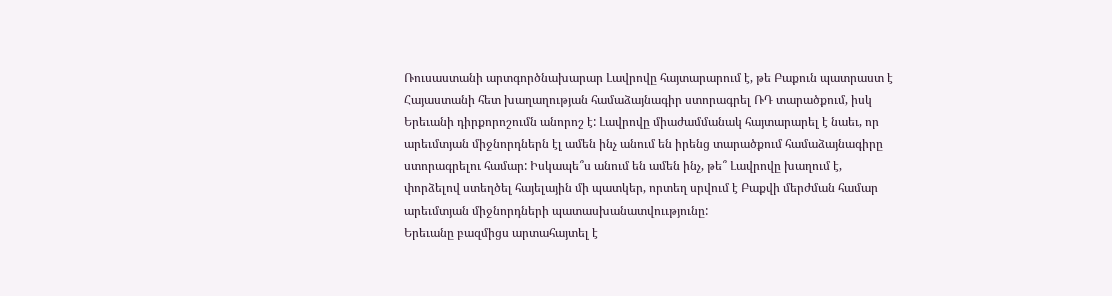Ռուսաստանի արտգործնախարար Լավրովը հայտարարում է, թե Բաքուն պատրաստ է Հայաստանի հետ խաղաղության համաձայնագիր ստորագրել ՌԴ տարածքում, իսկ Երեւանի դիրքորոշումն անորոշ է: Լավրովը միաժամմանակ հայտարարել է նաեւ, որ արեւմտյան միջնորդներն էլ ամեն ինչ անում են իրենց տարածքում համաձայնագիրը ստորագրելու համար: Իսկապե՞ս անում են ամեն ինչ, թե՞ Լավրովը խաղում է, փորձելով ստեղծել հայելային մի պատկեր, որտեղ սրվում է Բաքվի մերժման համար արեւմտյան միջնորդների պատասխանատվոււթյունը:
Երեւանը բազմիցս արտահայտել է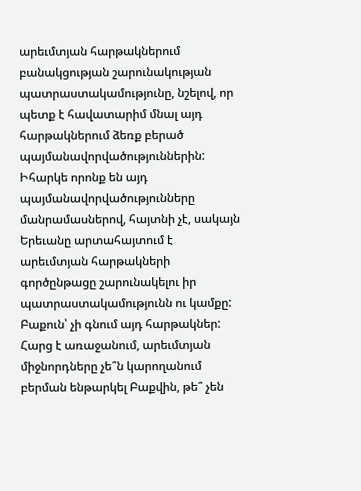արեւմտյան հարթակներում բանակցության շարունակության պատրաստակամությունը, նշելով, որ պետք է հավատարիմ մնալ այդ հարթակներում ձեռք բերած պայմանավորվածություններին: Իհարկե որոնք են այդ պայմանավորվածությունները մանրամասներով, հայտնի չէ, սակայն Երեւանը արտահայտում է արեւմտյան հարթակների գործընթացը շարունակելու իր պատրաստակամությունն ու կամքը: Բաքուն՝ չի գնում այդ հարթակներ:
Հարց է առաջանում, արեւմտյան միջնորդները չե՞ն կարողանում բերման ենթարկել Բաքվին, թե՞ չեն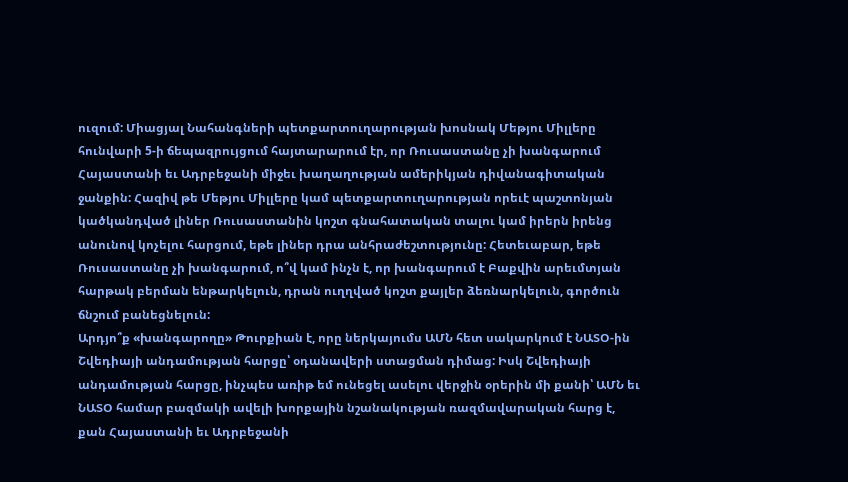ուզում: Միացյալ Նահանգների պետքարտուղարության խոսնակ Մեթյու Միլլերը հունվարի 5-ի ճեպազրույցում հայտարարում էր, որ Ռուսաստանը չի խանգարում Հայաստանի եւ Ադրբեջանի միջեւ խաղաղության ամերիկյան դիվանագիտական ջանքին: Հազիվ թե Մեթյու Միլլերը կամ պետքարտուղարության որեւէ պաշտոնյան կածկանդված լիներ Ռուսաստանին կոշտ գնահատական տալու կամ իրերն իրենց անունով կոչելու հարցում, եթե լիներ դրա անհրաժեշտությունը: Հետեւաբար, եթե Ռուսաստանը չի խանգարում, ո՞վ կամ ինչն է, որ խանգարում է Բաքվին արեւմտյան հարթակ բերման ենթարկելուն, դրան ուղղված կոշտ քայլեր ձեռնարկելուն, գործուն ճնշում բանեցնելուն:
Արդյո՞ք «խանգարողը» Թուրքիան է, որը ներկայումս ԱՄՆ հետ սակարկում է ՆԱՏՕ-ին Շվեդիայի անդամության հարցը՝ օդանավերի ստացման դիմաց: Իսկ Շվեդիայի անդամության հարցը, ինչպես առիթ եմ ունեցել ասելու վերջին օրերին մի քանի՝ ԱՄՆ եւ ՆԱՏՕ համար բազմակի ավելի խորքային նշանակության ռազմավարական հարց է, քան Հայաստանի եւ Ադրբեջանի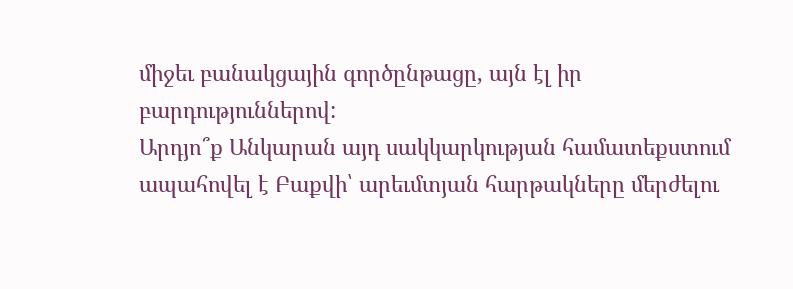միջեւ բանակցային գործընթացը, այն էլ իր բարդություններով:
Արդյո՞ք Անկարան այդ սակկարկության համատեքստում ապահովել է Բաքվի՝ արեւմտյան հարթակները մերժելու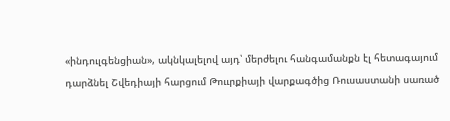«ինդուլգենցիան», ակնկալելով այդ՝ մերժելու հանգամանքն էլ հետագայում դարձնել Շվեդիայի հարցում Թոււրքիայի վարքագծից Ռուսաստանի սառած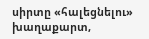սիրտը «հալեցնելու» խաղաքարտ,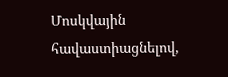Մոսկվային հավաստիացնելով,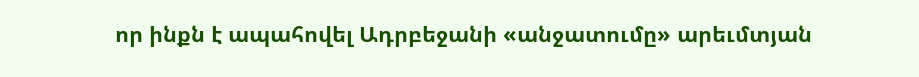որ ինքն է ապահովել Ադրբեջանի «անջատումը» արեւմտյան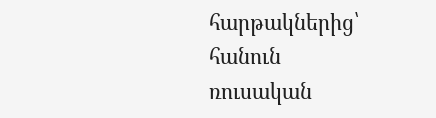հարթակներից՝ հանուն ռուսական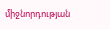միջնորդության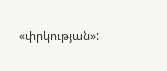«փրկության»: